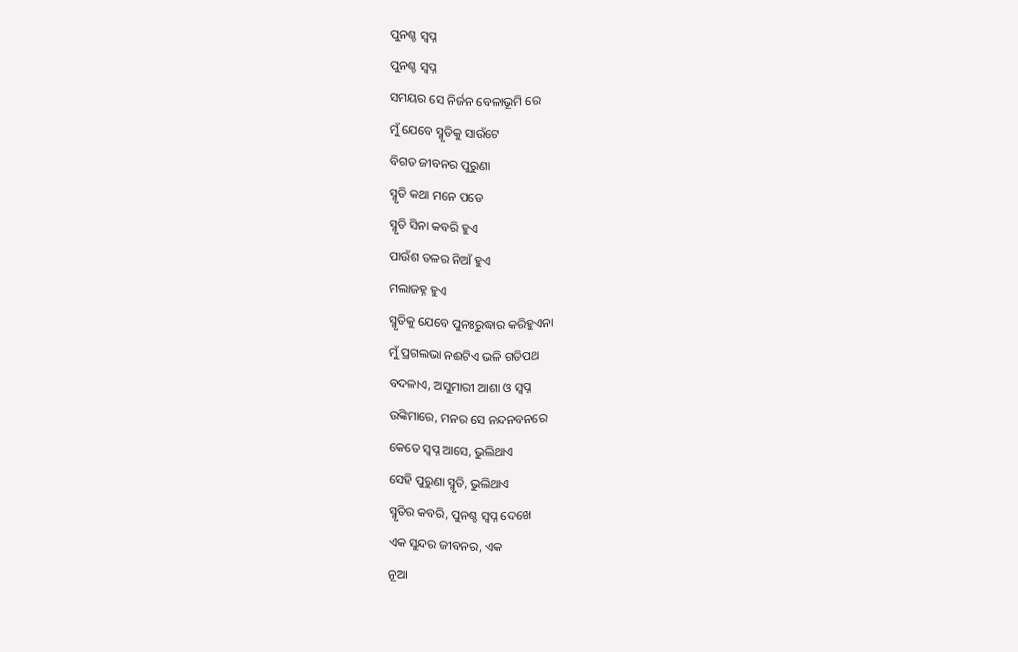ପୁନଶ୍ଚ ସ୍ବପ୍ନ
ପୁନଶ୍ଚ ସ୍ବପ୍ନ
ସମୟର ସେ ନିର୍ଜନ ବେଳାଭୂମି ରେ
ମୁଁ ଯେବେ ସ୍ମୃତିକୁ ସାଉଁଟେ
ବିଗତ ଜୀବନର ପୁରୁଣା
ସ୍ମୃତି କଥା ମନେ ପଡେ
ସ୍ମୃତି ସିନା କବରି ହୁଏ
ପାଉଁଶ ତଳର ନିଆଁ ହୁଏ
ମଲାଜହ୍ନ ହୁଏ
ସ୍ମୃତିକୁ ଯେବେ ପୁନଃରୁଦ୍ଧାର କରିହୁଏନା
ମୁଁ ପ୍ରଗଲଭା ନଈଟିଏ ଭଳି ଗତିପଥ
ବଦଳାଏ, ଅସୁମାରୀ ଆଶା ଓ ସ୍ବପ୍ନ
ଉଙ୍କିମାରେ, ମନର ସେ ନନ୍ଦନବନରେ
କେତେ ସ୍ବପ୍ନ ଆସେ, ଭୁଲିଥାଏ
ସେହି ପୁରୁଣା ସ୍ମୃତି, ଭୁଲିଥାଏ
ସ୍ମୃତିର କବରି, ପୁନଶ୍ଚ ସ୍ବପ୍ନ ଦେଖେ
ଏକ ସୁନ୍ଦର ଜୀବନର, ଏକ
ନୂଆ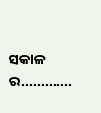ସକାଳ ର.............